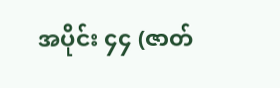အပိုင်း ၄၄ (ဇာတ်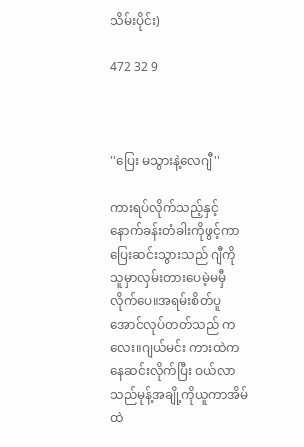သိမ်းပိုင်း)

472 32 9



''ပြေး မသွားနဲ့လေဂျီ''

ကားရပ်လိုက်သည့်နှင့် နောက်ခန်းတံခါးကိုဖွင့်ကာပြေးဆင်းသွားသည် ဂျီကိုသူမှာလှမ်းတားပေမဲ့မမှီလိုက်ပေ။အရမ်းစိတ်ပူအောင်လုပ်တတ်သည် ကလေး။ဂျယ်မင်း ကားထဲကနေဆင်းလိုက်ပြီး ဝယ်လာသည်မုန့်အချို့ကိုယူကာအိမ်ထဲ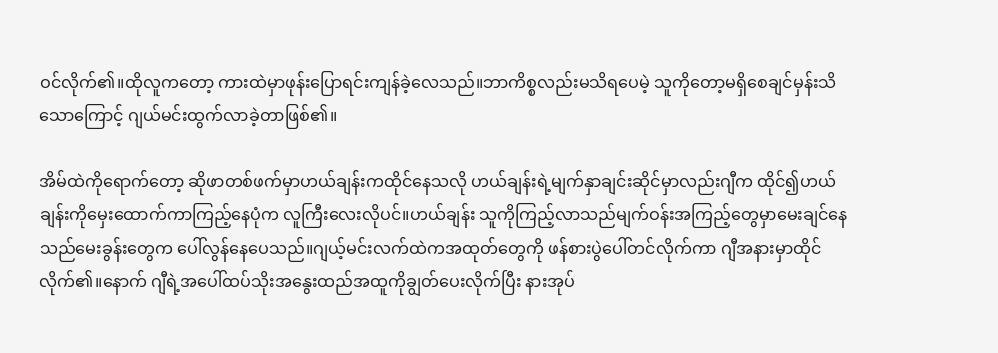ဝင်လိုက်၏။ထိုလူကတော့ ကားထဲမှာဖုန်းပြောရင်းကျန်ခဲ့လေသည်။ဘာကိစ္စလည်းမသိရပေမဲ့ သူကိုတော့မရှိစေချင်မှန်းသိသောကြောင့် ဂျယ်မင်းထွက်လာခဲ့တာဖြစ်၏။

အိမ်ထဲကိုရောက်တော့ ဆိုဖာတစ်ဖက်မှာဟယ်ချန်းကထိုင်နေသလို ဟယ်ချန်းရဲ့မျက်နှာချင်းဆိုင်မှာလည်းဂျီက ထိုင်၍ဟယ်ချန်းကိုမှေးထောက်ကာကြည့်နေပုံက လူကြီးလေးလိုပင်။ဟယ်ချန်း သူကိုကြည့်လာသည်မျက်ဝန်းအကြည့်တွေမှာမေးချင်နေသည်မေးခွန်းတွေက ပေါ်လွန်နေပေသည်။ဂျယ့်မင်းလက်ထဲကအထုတ်တွေကို ဖန်စားပွဲပေါ်တင်လိုက်ကာ ဂျီအနားမှာထိုင်လိုက်၏။နောက် ဂျီရဲ့အပေါ်ထပ်သိုးအနွေးထည်အထူကိုချွတ်ပေးလိုက်ပြီး နားအုပ်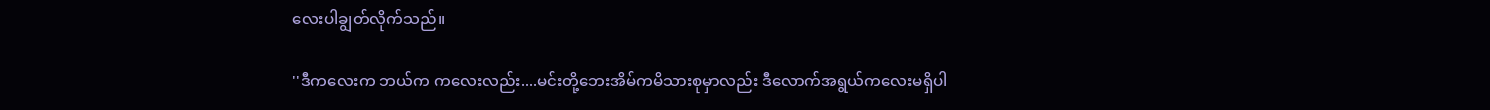လေးပါချွတ်လိုက်သည်။

''ဒီကလေးက ဘယ်က ကလေးလည်း....မင်းတို့ဘေးအိမ်ကမိသားစုမှာလည်း ဒီလောက်အရွယ်ကလေးမရှိပါ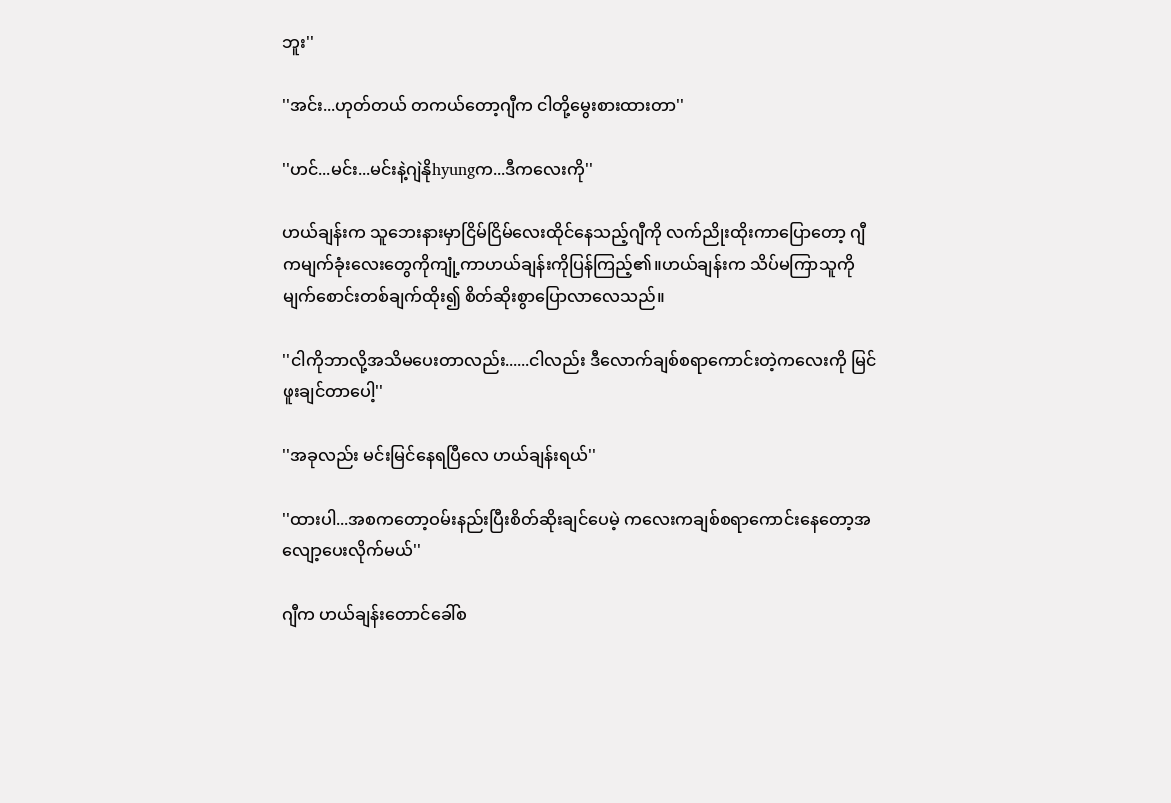ဘူး''

''အင်း...ဟုတ်တယ် တကယ်တော့ဂျီက ငါတို့မွေးစားထားတာ''

''ဟင်...မင်း...မင်းနဲ့ဂျဲနိုhyungက...ဒီကလေးကို''

ဟယ်ချန်းက သူဘေးနားမှာငြိမ်ငြိမ်လေးထိုင်နေသည့်ဂျီကို လက်ညိုးထိုးကာပြောတော့ ဂျီကမျက်ခုံးလေးတွေကိုကျုံ့ကာဟယ်ချန်းကိုပြန်ကြည့်၏။ဟယ်ချန်းက သိပ်မကြာသူကိုမျက်စောင်းတစ်ချက်ထိုး၍ စိတ်ဆိုးစွာပြောလာလေသည်။

''ငါကိုဘာလို့အသိမပေးတာလည်း......ငါလည်း ဒီလောက်ချစ်စရာကောင်းတဲ့ကလေးကို မြင်ဖူးချင်တာပေါ့''

''အခုလည်း မင်းမြင်နေရပြီလေ ဟယ်ချန်းရယ်''

''ထားပါ...အစကတော့ဝမ်းနည်းပြီးစိတ်ဆိုးချင်ပေမဲ့ ကလေးကချစ်စရာကောင်းနေတော့အလျော့ပေးလိုက်မယ်''

ဂျီက ဟယ်ချန်းတောင်ခေါ်စ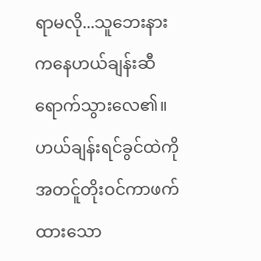ရာမလို...သူဘေးနားကနေဟယ်ချန်းဆီရောက်သွားလေ၏။ဟယ်ချန်းရင်ခွင်ထဲကို အတင်ူတိုးဝင်ကာဖက်ထားသော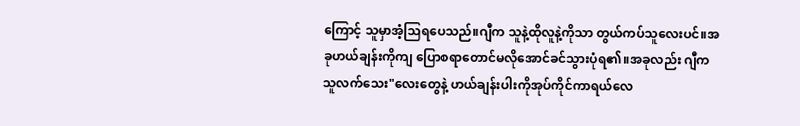ကြောင့် သူမှာအံ့သြရပေသည်။ဂျီက သူနဲ့ထိုလူနဲ့ကိုသာ တွယ်ကပ်သူလေးပင်။အခုဟယ်ချန်းကိုကျ ပြောစရာတောင်မလိုအောင်ခင်သွားပုံရ၏။အခုလည်း ဂျီကသူလက်သေး"လေးတွေနဲ့ ဟယ်ချန်းပါးကိုအုပ်ကိုင်ကာရယ်လေ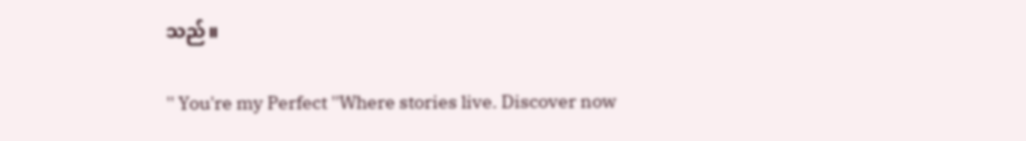သည်။

'' You're my Perfect ''Where stories live. Discover now